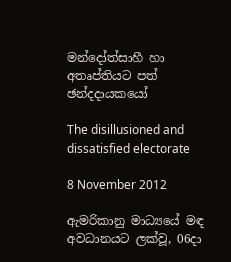මන්දෝත්සාහී හා අතෘප්තියට පත් ඡන්දදායකයෝ

The disillusioned and dissatisfied electorate

8 November 2012

ඇමරිකානු මාධ්‍යයේ මඳ අවධානයට ලක්වූ, 06දා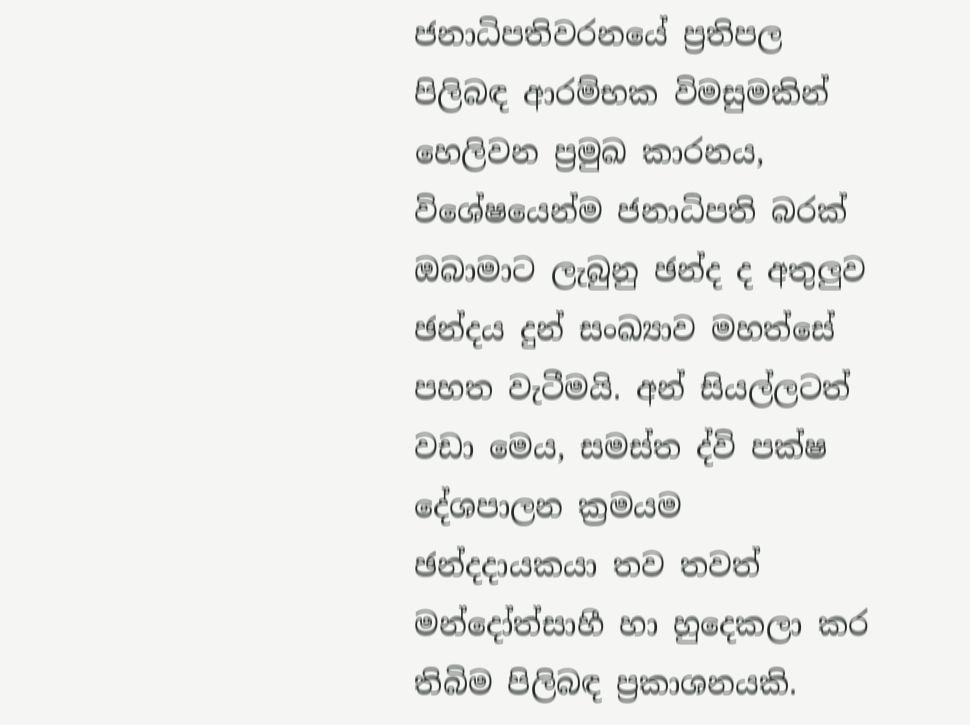ජනාධිපතිවරනයේ ප්‍රතිපල පිලිබඳ ආරම්භක විමසුමකින් හෙලිවන ප්‍රමුඛ කාරනය, විශේෂයෙන්ම ජනාධිපති බරක් ඔබාමාට ලැබුනු ඡන්ද ද අතුලුව ඡන්දය දුන් සංඛ්‍යාව මහත්සේ පහත වැටීමයි. අන් සියල්ලටත් වඩා මෙය, සමස්ත ද්වි පක්ෂ දේශපාලන ක්‍රමයම ඡන්දදායකයා තව තවත් මන්දෝත්සාහී හා හුදෙකලා කර තිබිම පිලිබඳ ප්‍රකාශනයකි.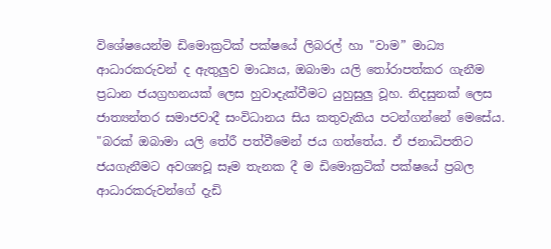විශේෂයෙන්ම ඩිමොක්‍රටික් පක්ෂයේ ලිබරල් හා "වාම” මාධ්‍ය ආධාරකරුවන් ද ඇතුලුව මාධ්‍යය, ඔබාමා යලි තෝරාපත්කර ගැනීම ප්‍රධාන ජයග්‍රහනයක් ලෙස හුවාදැක්වීමට යුහුසුලු වූහ. නිදසුනක් ලෙස ජාත්‍යන්තර සමාජවාදී සංවිධානය සිය කතුවැකිය පටන්ගන්නේ මෙසේය. "බරක් ඔබාමා යලි තේරී පත්වීමෙන් ජය ගත්තේය. ඒ ජනාධිපතිට ජයගැනීමට අවශ්‍යවූ සෑම තැනක දී ම ඩිමොක්‍රටික් පක්ෂයේ ප්‍රබල ආධාරකරුවන්ගේ දැඩි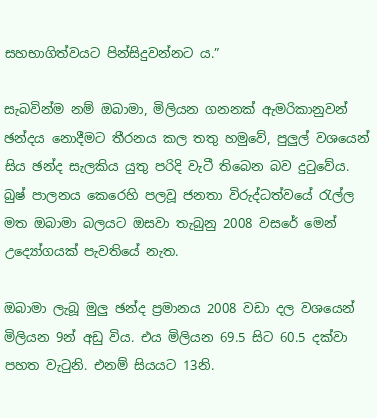සහභාගිත්වයට පින්සිදුවන්නට ය.”

සැබවින්ම නම් ඔබාමා, මිලියන ගනනක් ඇමරිකානුවන් ඡන්දය නොදීමට තීරනය කල තතු හමුවේ, පුලුල් වශයෙන් සිය ඡන්ද සැලකිය යුතු පරිදි වැටී තිබෙන බව දුටුවේය. බුෂ් පාලනය කෙරෙහි පලවූ ජනතා විරුද්ධත්වයේ රැල්ල මත ඔබාමා බලයට ඔසවා තැබුනු 2008 වසරේ මෙන් උද්‍යෝගයක් පැවතියේ නැත.

ඔබාමා ලැබූ මුලු ඡන්ද ප්‍රමානය 2008 වඩා දල වශයෙන් මිලියන 9න් අඩු විය. එය මිලියන 69.5 සිට 60.5 දක්වා පහත වැටුනි. එනම් සියයට 13නි.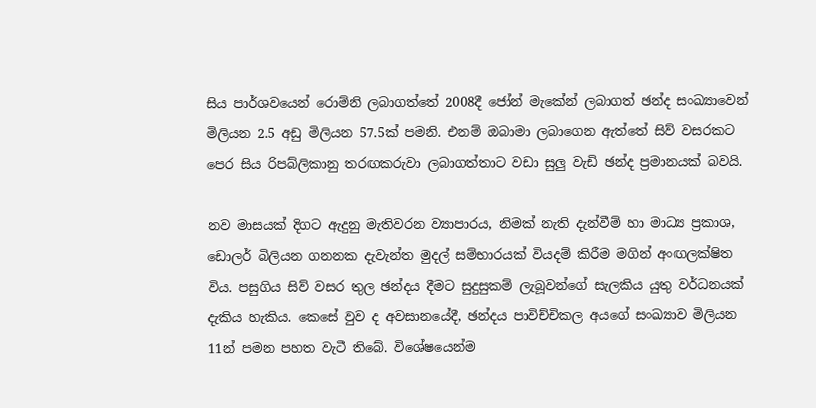සිය පාර්ශවයෙන් රොම්නි ලබාගත්තේ 2008දී ජෝන් මැකේන් ලබාගත් ඡන්ද සංඛ්‍යාවෙන් මිලියන 2.5 අඩු මිලියන 57.5ක් පමනි. එනම් ඔබාමා ලබාගෙන ඇත්තේ සිව් වසරකට පෙර සිය රිපබ්ලිකානු තරඟකරුවා ලබාගත්තාට වඩා සුලු වැඩි ඡන්ද ප්‍රමානයක් බවයි.

නව මාසයක් දිගට ඇදුනු මැතිවරන ව්‍යාපාරය, නිමක් නැති දැන්වීම් හා මාධ්‍ය ප්‍රකාශ, ඩොලර් බිලියන ගනනක දැවැන්ත මුදල් සම්භාරයක් වියදම් කිරීම මගින් අංඟලක්ෂිත විය. පසුගිය සිව් වසර තුල ඡන්දය දීමට සුදුසුකම් ලැබූවන්ගේ සැලකිය යුතු වර්ධනයක් දැකිය හැකිය. කෙසේ වුව ද අවසානයේදී, ඡන්දය පාවිච්චිකල අයගේ සංඛ්‍යාව මිලියන 11න් පමන පහත වැටී තිබේ. විශේෂයෙන්ම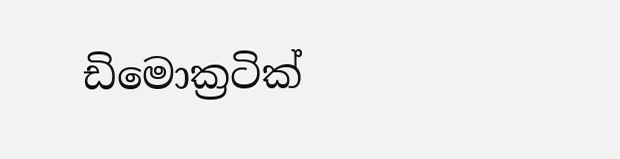ඩිමොක්‍රටික්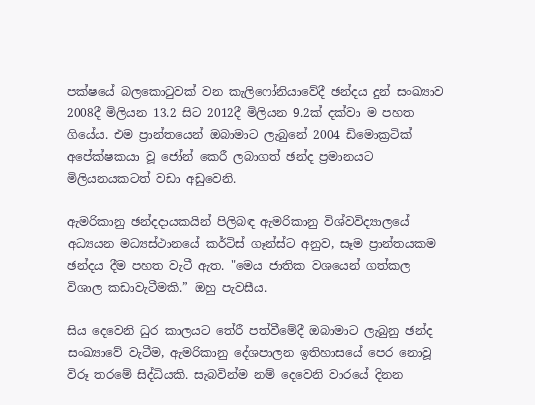පක්ෂයේ බලකොටුවක් වන කැලිෆෝනියාවේදී ඡන්දය දුන් සංඛ්‍යාව 2008දී මිලියන 13.2 සිට 2012දී මිලියන 9.2ක් දක්වා ම පහත ගියේය. එම ප්‍රාන්තයෙන් ඔබාමාට ලැබුනේ 2004 ඩිමොක්‍රටික් අපේක්ෂකයා වූ ජෝන් කෙරී ලබාගත් ඡන්ද ප්‍රමානයට මිලියනයකටත් වඩා අඩුවෙනි.

ඇමරිකානු ඡන්දදායකයින් පිලිබඳ ඇමරිකානු විශ්වවිද්‍යාලයේ අධ්‍යයන මධ්‍යස්ථානයේ කර්ටිස් ගෑන්ස්ට අනුව, සෑම ප්‍රාන්තයකම ඡන්දය දීම පහත වැටී ඇත. "මෙය ජාතික වශයෙන් ගත්කල විශාල කඩාවැටීමකි.” ඔහු පැවසීය.

සිය දෙවෙනි ධුර කාලයට තේරී පත්වීමේදී ඔබාමාට ලැබුනු ඡන්ද සංඛ්‍යාවේ වැටීම, ඇමරිකානු දේශපාලන ඉතිහාසයේ පෙර නොවූ විරූ තර‍මේ සිද්ධියකි. සැබවින්ම නම් දෙවෙනි වාරයේ දිනන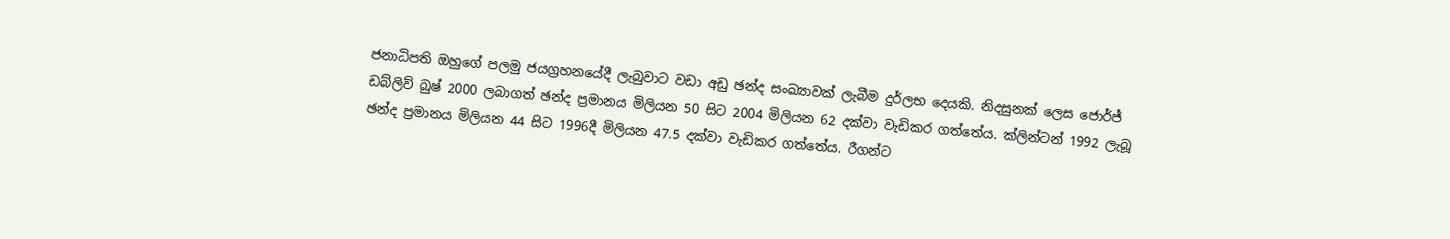ජනාධිපති ඔහුගේ පලමු ජයග්‍රහනයේදී ලැබුවාට වඩා අඩු ඡන්ද සංඛ්‍යාවක් ලැබීම දුර්ලභ දෙයකි. නිදසුනක් ලෙස ජොර්ජ් ඩබ්ලිව් බුෂ් 2000 ලබාගත් ඡන්ද ප්‍රමානය මිලියන 50 සිට 2004 මිලියන 62 දක්වා වැඩිකර ගත්තේය. ක්ලින්ටන් 1992 ලැබූ ඡන්ද ප්‍රමානය මිලියන 44 සිට 1996දී මිලියන 47.5 දක්වා වැඩිකර ගත්තේය. රීගන්ට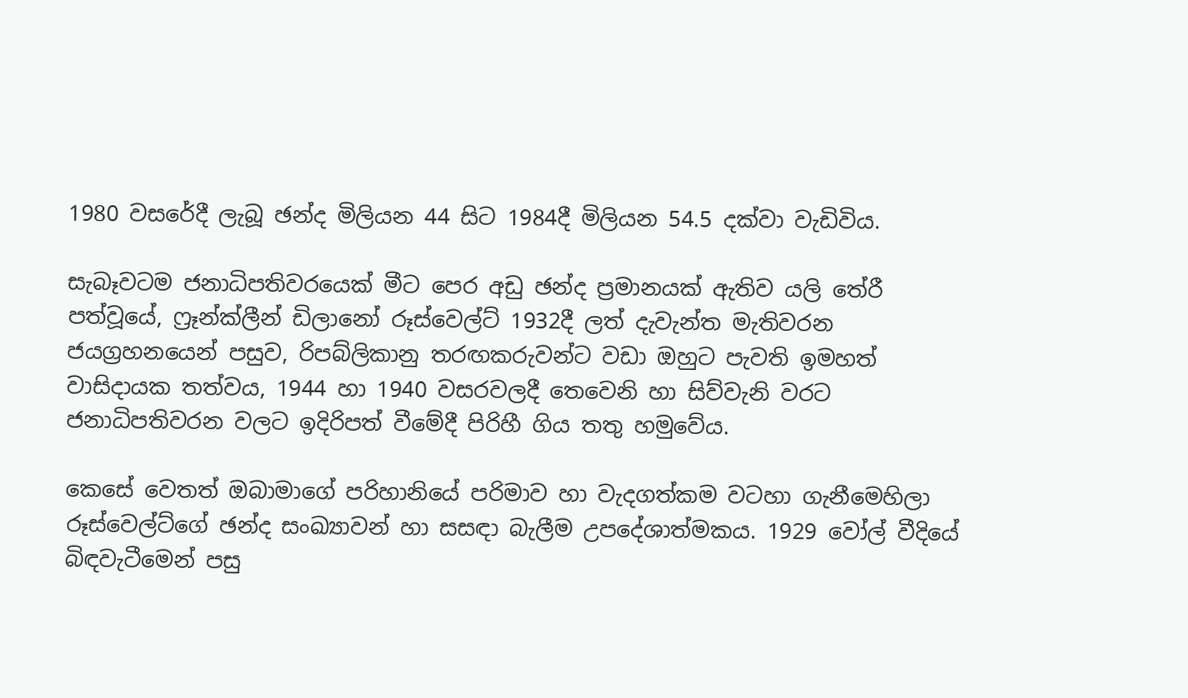1980 වසරේදී ලැබූ ඡන්ද මිලියන 44 සිට 1984දී මිලියන 54.5 දක්වා වැඩිවිය.

සැබෑවටම ජනාධිපතිවරයෙක් මීට පෙර අඩු ඡන්ද ප්‍රමානයක් ඇතිව යලි තේරී පත්වූයේ, ෆ්‍රෑන්ක්ලීන් ඩිලානෝ රූස්වෙල්ට් 1932දී ලත් දැවැන්ත මැතිවරන ජයග්‍රහනයෙන් පසුව, රිපබ්ලිකානු තරඟකරුවන්ට වඩා ඔහුට පැවති ඉමහත් වාසිදායක තත්වය, 1944 හා 1940 වසරවලදී තෙවෙනි හා සිව්වැනි වරට ජනාධිපතිවරන වලට ඉදිරිපත් වීමේදී පිරිහී ගිය තතු හමුවේය.

කෙසේ වෙතත් ඔබාමාගේ පරිහානියේ පරිමාව හා වැදගත්කම වටහා ගැනීමෙහිලා රූස්වෙල්ට්ගේ ඡන්ද සංඛ්‍යාවන් හා සසඳා බැලීම උපදේශාත්මකය. 1929 වෝල් වීදියේ බිඳවැටීමෙන් පසු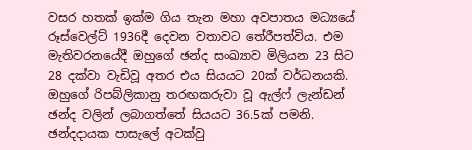වසර හතක් ඉක්ම ගිය තැන මහා අවපාතය මධ්‍යයේ රූස්වෙල්ට් 1936දී දෙවන වතාවට තේරීපත්විය. එම මැතිවරනයේදී ඔහුගේ ඡන්ද සංඛ්‍යාව මිලියන 23 සිට 28 දක්වා වැඩිවූ අතර එය සියයට 20ක් වර්ධනයකි. ඔහුගේ රිපබ්ලිකානු තරඟකරුවා වූ ඇල්ෆ් ලැන්ඩන් ඡන්ද වලින් ලබාගත්තේ සියයට 36.5ක් පමනි. ඡන්දදායක පාසැලේ අටක්වු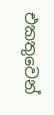එකතුවෙන්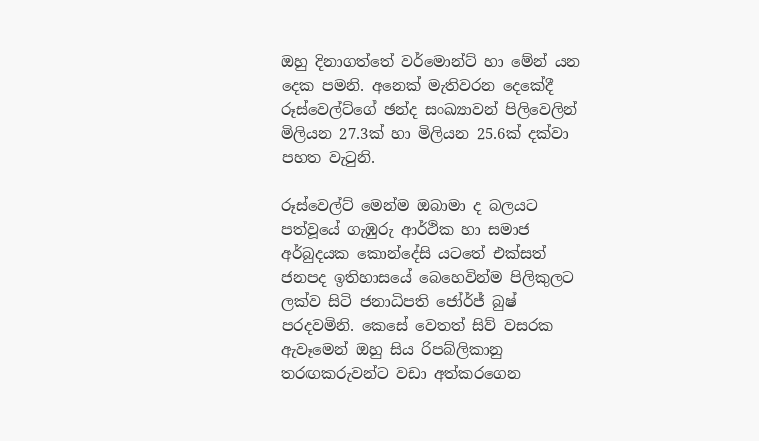ඔහු දිනාගත්තේ වර්මොන්ට් හා මේන් යන දෙක පමනි. අනෙක් මැතිවරන දෙකේදී රූස්වෙල්ට්ගේ ඡන්ද සංඛ්‍යාවන් පිලිවෙලින් මිලියන 27.3ක් හා මිලියන 25.6ක් දක්වා පහත වැටුනි.

රූස්වෙල්ට් මෙන්ම ඔබාමා ද බලයට පත්වූයේ ගැඹුරු ආර්ථික හා සමාජ අර්බුදයක කොන්දේසි යටතේ එක්සත් ජනපද ඉතිහාසයේ බෙහෙවින්ම පිලිකුලට ලක්ව සිටි ජනාධිපති ජෝර්ජ් බුෂ් පරදවමිනි. කෙසේ වෙතත් සිව් වසරක ඇවෑමෙන් ඔහු සිය රිපබ්ලිකානු තරඟකරුවන්ට වඩා අත්කරගෙන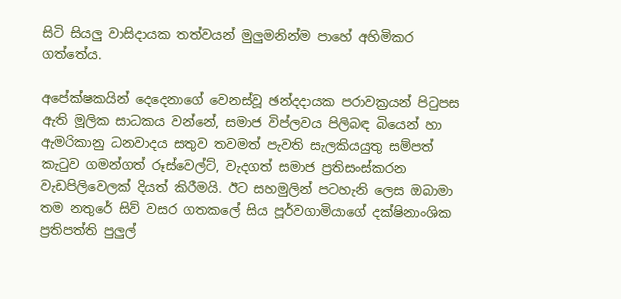සිටි සියලු වාසිදායක තත්වයන් මුලුමනින්ම පාහේ අහිමිකර ගත්තේය.

අපේක්ෂකයින් දෙදෙනාගේ වෙනස්වූ ඡන්දදායක පරාවක්‍රයන් පිටුපස ඇති මූලික සාධකය වන්නේ, සමාජ විප්ලවය පිලිබඳ බියෙන් හා ඇමරිකානු ධනවාදය සතුව තවමත් පැවති සැලකියයුතු සම්පත් කැටුව ගමන්ගත් රූස්වෙල්ට්, වැදගත් සමාජ ප්‍රතිසංස්කරන වැඩපිලිවෙලක් දියත් කිරීමයි. ඊට සහමුලින් පටහැනි ලෙස ඔබාමා තම නතුරේ සිව් වසර ගතකලේ සිය පූර්වගාමියාගේ දක්ෂිනාංශික ප්‍රතිපත්ති පුලුල්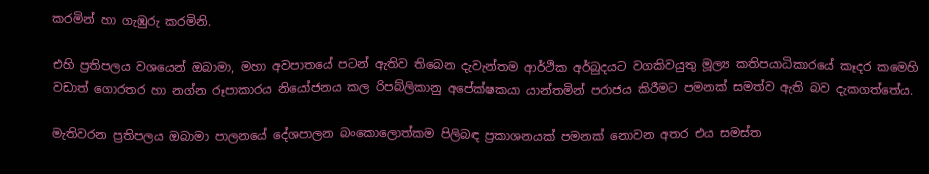කරමින් හා ගැඹුරු කරමිනි.

එහි ප්‍රතිපලය වශයෙන් ඔබාමා, මහා අවපාතයේ පටන් ඇතිව තිබෙන දැවැන්තම ආර්ථික අර්බුදයට වගකිවයුතු මූල්‍ය කතිපයාධිකාරයේ කෑදර කමෙහි වඩාත් ගොරතර හා නග්න රූපාකාරය නියෝජනය කල රිපබ්ලිකානු අපේක්ෂකයා යාන්තමින් පරාජය කිරීමට පමනක් සමත්ව ඇති බව දැකගත්තේය.

මැතිවරන ප්‍රතිපලය ඔබාමා පාලනයේ දේශපාලන බංකොලොත්කම පිලිබඳ ප්‍රකාශනයක් පමනක් නොවන අතර එය සමස්ත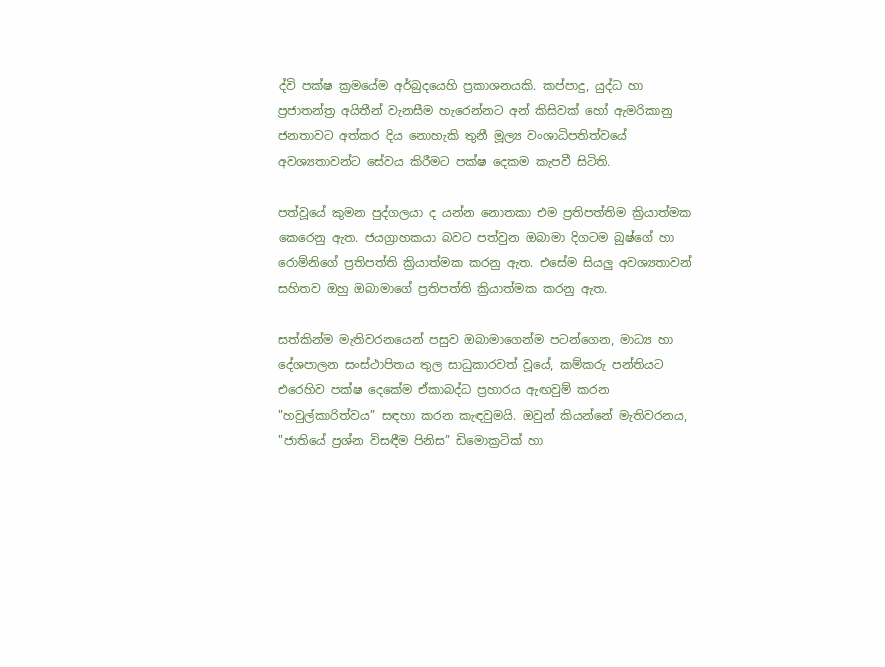ද්වි පක්ෂ ක්‍රමයේම අර්බුදයෙහි ප්‍රකාශනයකි. කප්පාදු, යුද්ධ හා ප්‍රජාතන්ත්‍ර අයිතීන් වැනසීම හැරෙන්නට අන් කිසිවක් හෝ ඇමරිකානු ජනතාවට අත්කර දිය නොහැකි තුනී මූල්‍ය වංශාධිපතිත්වයේ අවශ්‍යතාවන්ට සේවය කිරීමට පක්ෂ දෙකම කැපවී සිටිති.

පත්වූයේ කුමන පුද්ගලයා ද යන්න නොතකා එම ප්‍රතිපත්තිම ක්‍රියාත්මක කෙරෙනු ඇත. ජයග්‍රාහකයා බවට පත්වුන ඔබාමා දිගටම බුෂ්ගේ හා රොම්නිගේ ප්‍රතිපත්ති ක්‍රියාත්මක කරනු ඇත. එසේම සියලු අවශ්‍යතාවන් සහිතව ඔහු ඔබාමාගේ ප්‍රතිපත්ති ක්‍රියාත්මක කරනු ඇත.

සත්කින්ම මැතිවරනයෙන් පසුව ඔබාමාගෙන්ම පටන්ගෙන, මාධ්‍ය හා දේශපාලන සංස්ථාපිතය තුල සාධුකාරවත් වූයේ, කම්කරු පන්තියට එරෙහිව පක්ෂ දෙකේම ඒකාබද්ධ ප්‍රහාරය ඇඟවුම් කරන "හවුල්කාරිත්වය” සඳහා කරන කැඳවුමයි. ඔවුන් කියන්නේ මැතිවරනය, "ජාතියේ ප්‍රශ්න විසඳීම පිනිස” ඩිමොක්‍රටික් හා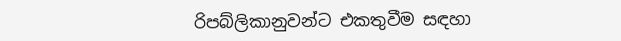රිපබ්ලිකානුවන්ට එකතුවීම සඳහා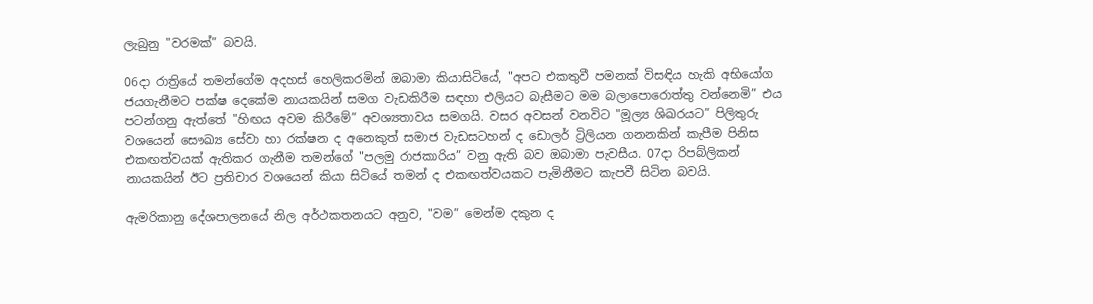ලැබුනු "වරමක්” බවයි.

06දා රාත්‍රියේ තමන්ගේම අදහස් හෙලිකරමින් ඔබාමා කියාසිටියේ, "අපට එකතුවී පමනක් විසඳිය හැකි අභියෝග ජයගැනීමට පක්ෂ දෙකේම නායකයින් සමග වැඩකිරීම සඳහා එලියට බැසීමට මම බලාපොරොත්තු වන්නෙමි” එය පටන්ගනු ඇත්තේ "හිඟය අවම කිරීමේ” අවශ්‍යතාවය සමගයි. වසර අවසන් වනවිට "මූල්‍ය ශිඛරයට” පිලිතුරු වශයෙන් සෞඛ්‍ය සේවා හා රක්ෂන ද අනෙකුත් සමාජ වැඩසටහන් ද ඩොලර් ට්‍රිලියන ගනනකින් කැපීම පිනිස එකඟත්වයක් ඇතිකර ගැනීම තමන්ගේ "පලමු රාජකාරිය” වනු ඇති බව ඔබාමා පැවසීය. 07දා රිපබ්ලිකන් නායකයින් ඊට ප්‍රතිචාර වශයෙන් කියා සිටියේ තමන් ද එකඟත්වයකට පැමිනීමට කැපවී සිටින බවයි.

ඇමරිකානු දේශපාලනයේ නිල අර්ථකතනයට අනුව, "වම” මෙන්ම දකුන ද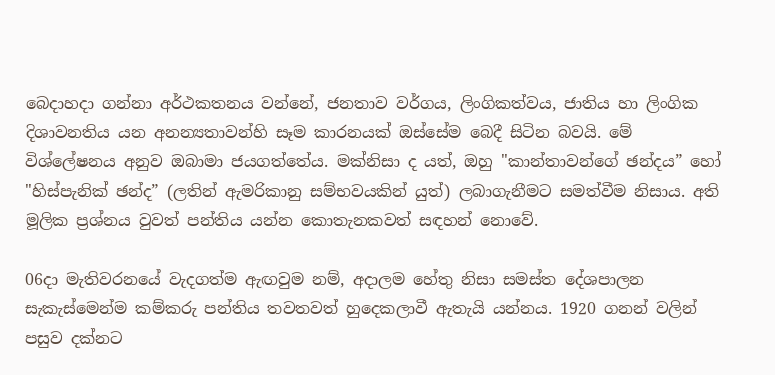බෙදාහදා ගන්නා අර්ථකතනය වන්නේ, ජනතාව වර්ගය, ලිංගිකත්වය, ජාතිය හා ලිංගික දිශාවනතිය යන අනන්‍යතාවන්හි සෑම කාරනයක් ඔස්සේම බෙදී සිටින බවයි. මේ විශ්ලේෂනය අනුව ඔබාමා ජයගත්තේය. මක්නිසා ද යත්, ඔහු "කාන්තාවන්ගේ ඡන්දය” හෝ "හිස්පැනික් ඡන්ද” (ලතින් ඇමරිකානු සම්භවයකින් යුත්) ලබාගැනීමට සමත්වීම නිසාය. අති මූලික ප්‍රශ්නය වුවත් පන්තිය යන්න කොතැනකවත් සඳහන් නොවේ.

06දා මැතිවරනයේ වැදගත්ම ඇඟවුම නම්, අදාලම හේතු නිසා සමස්ත දේශපාලන සැකැස්මෙන්ම කම්කරු පන්තිය තවතවත් හුදෙකලාවී ඇතැයි යන්නය. 1920 ගනන් වලින් පසුව දක්නට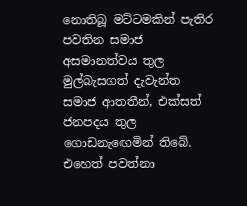නොතිබූ මට්ටමකින් පැතිර පවතින සමාජ අසමානත්වය තුල මුල්බැසගත් දැවැන්ත සමාජ ආතතීන්, එක්සත් ජනපදය තුල ගොඩනැඟෙමින් තිබේ. එහෙත් පවත්නා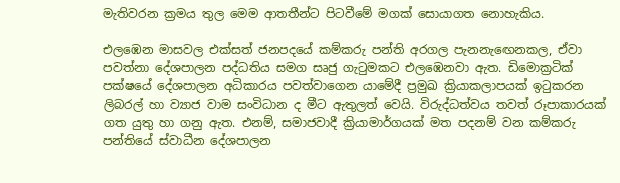මැතිවරන ක්‍රමය තුල මෙම ආතතීන්ට පිටවීමේ මගක් සොයාගත නොහැකිය.

එලඹෙන මාසවල එක්සත් ජනපදයේ කම්කරු පන්ති අරගල පැනනැ‍ඟෙනකල, ඒවා පවත්නා දේශපාලන පද්ධතිය සමග සෘජු ගැටුමකට එලඹෙනවා ඇත. ඩිමොක්‍රටික් පක්ෂයේ දේශපාලන අධිකාරය පවත්වාගෙන යාමේදී ප්‍රමුඛ ක්‍රියාකලාපයක් ඉටුකරන ලිබරල් හා ව්‍යාජ වාම සංවිධාන ද මීට ඇතුලත් වෙයි. විරුද්ධත්වය තවත් රූපාකාරයක් ගත යුතු හා ගනු ඇත. එනම්, සමාජවාදී ක්‍රියාමාර්ගයක් මත පදනම් වන කම්කරු පන්තියේ ස්වාධීන දේශපාලන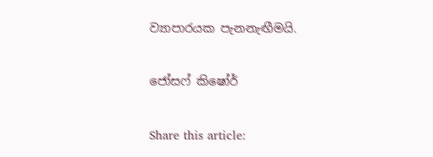ව්‍යාපාරයක පැනනැඟීමයි.

ජෝසෆ් කිෂෝර්

Share this article: